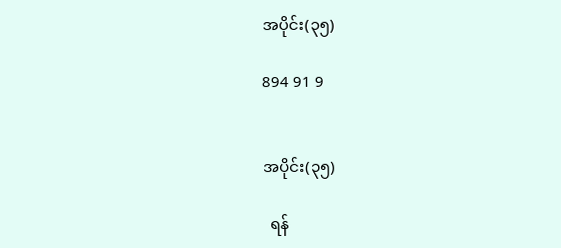အပိုင်း(၃၅)

894 91 9


အပိုင်း(၃၅)

  ရန်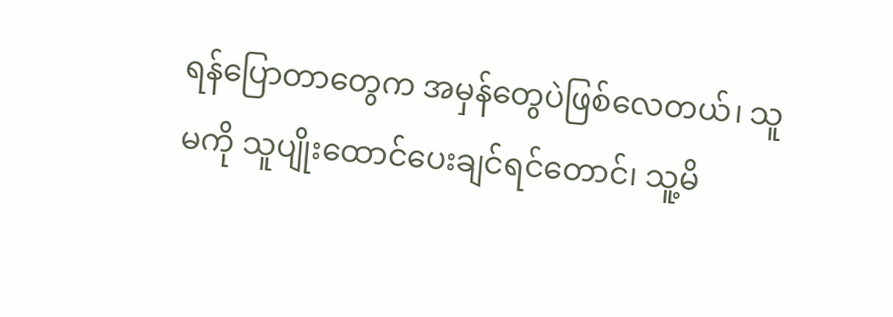ရန်ပြောတာတွေက အမှန်တွေပဲဖြစ်လေတယ်၊ သူမကို သူပျိုးထောင်ပေးချင်ရင်တောင်၊ သူ့မိ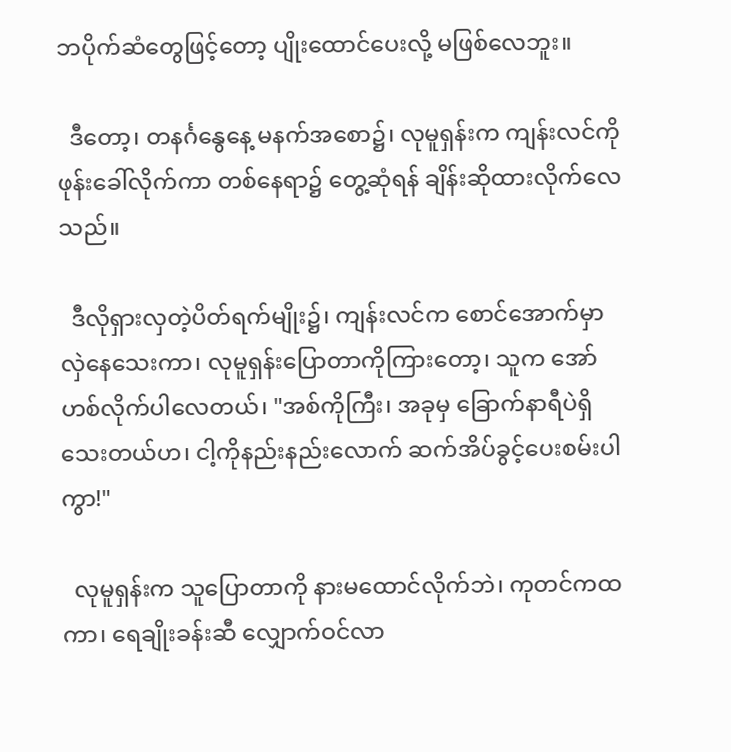ဘပိုက်ဆံတွေဖြင့်တော့ ပျိုးထောင်ပေးလို့ မဖြစ်လေဘူး။

  ဒီတော့၊ တနင်္ဂနွေနေ့ မနက်အစော၌၊ လုမူရှန်းက ကျန်းလင်ကို ဖုန်းခေါ်လိုက်ကာ တစ်နေရာ၌ တွေ့ဆုံရန် ချိန်းဆိုထားလိုက်လေသည်။

  ဒီလိုရှားလှတဲ့ပိတ်ရက်မျိုး၌၊ ကျန်းလင်က စောင်အောက်မှာလှဲနေသေးကာ၊ လုမူရှန်းပြောတာကိုကြားတော့၊ သူက အော်ဟစ်လိုက်ပါလေတယ်၊ "အစ်ကိုကြီး၊ အခုမှ ခြောက်နာရီပဲရှိသေးတယ်ဟ၊ ငါ့ကိုနည်းနည်းလောက် ဆက်အိပ်ခွင့်ပေးစမ်းပါကွာ!"

  လုမူရှန်းက သူပြောတာကို နားမထောင်လိုက်ဘဲ၊ ကုတင်ကထကာ၊ ရေချိုးခန်းဆီ လျှောက်ဝင်လာ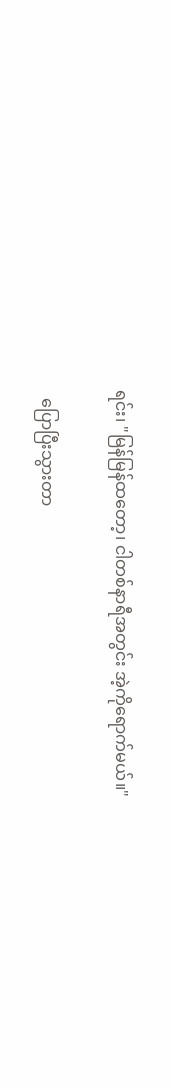ရင်း၊ "မြန်မြန်ထတော့၊ ငါတစ်နာရီအတွင်း အဲ့ကိုရောက်မယ်။"

  ပြောပြီးသွားတာ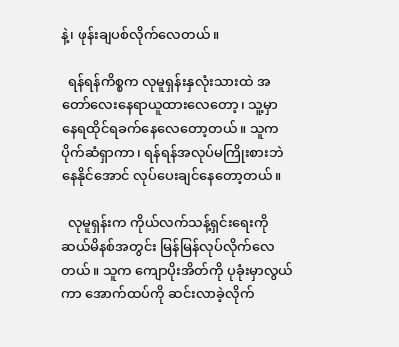နဲ့၊ ဖုန်းချပစ်လိုက်လေတယ်။

  ရန်ရန်ကိစ္စက လုမူရှန်းနှလုံးသားထဲ အတော်လေးနေရာယူထားလေတော့၊ သူ့မှာ နေရထိုင်ရခက်နေလေတော့တယ်။ သူက ပိုက်ဆံရှာကာ၊ ရန်ရန်အလုပ်မကြိုးစားဘဲနေနိုင်အောင် လုပ်ပေးချင်နေတော့တယ်။

  လုမူရှန်းက ကိုယ်လက်သန့်ရှင်းရေးကို ဆယ်မိနစ်အတွင်း မြန်မြန်လုပ်လိုက်လေတယ်။ သူက ကျောပိုးအိတ်ကို ပုခုံးမှာလွယ်ကာ အောက်ထပ်ကို ဆင်းလာခဲ့လိုက်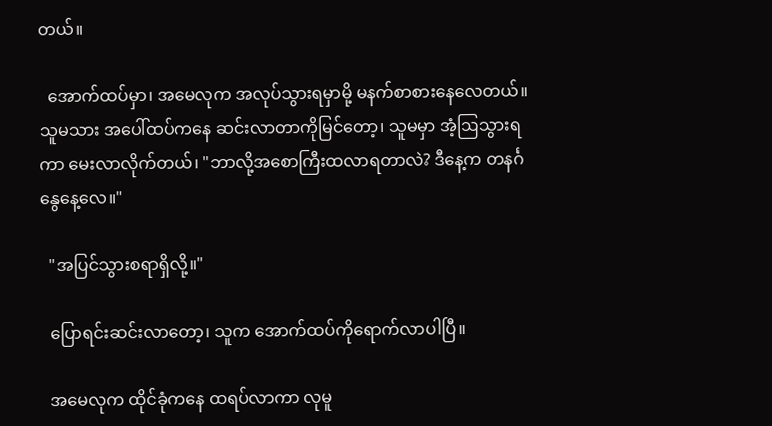တယ်။

  အောက်ထပ်မှာ၊ အမေလုက အလုပ်သွားရမှာမို့ မနက်စာစားနေလေတယ်။ သူမသား အပေါ်ထပ်ကနေ ဆင်းလာတာကိုမြင်တော့၊ သူမမှာ အံ့ဩသွားရကာ မေးလာလိုက်တယ်၊ "ဘာလို့အစောကြီးထလာရတာလဲ? ဒီနေ့က တနင်္ဂနွေနေ့လေ။"

  "အပြင်သွားစရာရှိလို့။"

  ပြောရင်းဆင်းလာတော့၊ သူက အောက်ထပ်ကိုရောက်လာပါပြီ။

  အမေလုက ထိုင်ခုံကနေ ထရပ်လာကာ လုမူ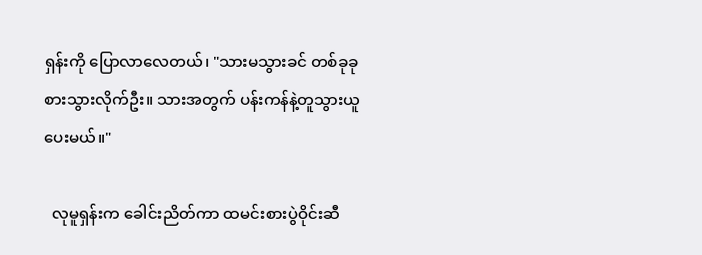ရှန်းကို ပြောလာလေတယ်၊ "သားမသွားခင် တစ်ခုခုစားသွားလိုက်ဦး။ သားအတွက် ပန်းကန်နဲ့တူသွားယူပေးမယ်။"

  လုမူရှန်းက ခေါင်းညိတ်ကာ ထမင်းစားပွဲဝိုင်းဆီ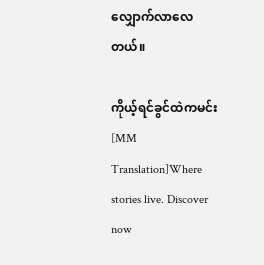လျှောက်လာလေတယ်။

ကိုယ့်ရင်ခွင်ထဲကမင်း [MM Translation]Where stories live. Discover now